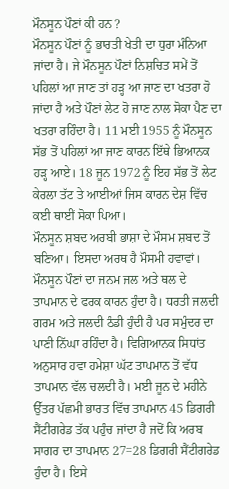ਮੌਨਸੂਨ ਪੌਣਾਂ ਕੀ ਹਨ ?
ਮੌਨਸੂਨ ਪੌਣਾਂ ਨੂੰ ਭਾਰਤੀ ਖੇਤੀ ਦਾ ਧੁਰਾ ਮੰਨਿਆ ਜਾਂਦਾ ਹੈ। ਜੇ ਮੌਨਸੂਨ ਪੌਣਾਂ ਨਿਸ਼ਚਿਤ ਸਮੇਂ ਤੋਂ ਪਹਿਲਾਂ ਆ ਜਾਣ ਤਾਂ ਹੜ੍ਹ ਆ ਜਾਣ ਦਾ ਖਤਰਾ ਹੋ ਜਾਂਦਾ ਹੈ ਅਤੇ ਪੌਣਾਂ ਲੇਟ ਹੋ ਜਾਣ ਨਾਲ ਸੋਕਾ ਪੈਣ ਦਾ ਖਤਰਾ ਰਹਿੰਦਾ ਹੈ। 11 ਮਈ 1955 ਨੂੰ ਮੌਨਸੂਨ ਸੱਭ ਤੋਂ ਪਹਿਲਾਂ ਆ ਜਾਣ ਕਾਰਨ ਇੱਥੇ ਭਿਆਨਕ ਹੜ੍ਹ ਆਏ। 18 ਜੂਨ 1972 ਨੂੰ ਇਹ ਸੱਭ ਤੋਂ ਲੇਟ ਕੇਰਲਾ ਤੱਟ ਤੇ ਆਈਆਂ ਜਿਸ ਕਾਰਨ ਦੇਸ਼ ਵਿੱਚ ਕਈ ਥਾਈਂ ਸੋਕਾ ਪਿਆ।
ਮੌਨਸੂਨ ਸ਼ਬਦ ਅਰਬੀ ਭਾਸ਼ਾ ਦੇ ਮੌਸਮ ਸ਼ਬਦ ਤੋਂ ਬਣਿਆ। ਇਸਦਾ ਅਰਥ ਹੈ ਮੌਸਮੀ ਹਵਾਵਾਂ। ਮੌਨਸੂਨ ਪੌਣਾਂ ਦਾ ਜਨਮ ਜਲ ਅਤੇ ਥਲ ਦੇ ਤਾਪਮਾਨ ਦੇ ਫਰਕ ਕਾਰਨ ਹੁੰਦਾ ਹੈ। ਧਰਤੀ ਜਲਦੀ ਗਰਮ ਅਤੇ ਜਲਦੀ ਠੰਡੀ ਹੁੰਦੀ ਹੈ ਪਰ ਸਮੁੰਦਰ ਦਾ ਪਾਣੀ ਨਿੱਘਾ ਰਹਿੰਦਾ ਹੈ। ਵਿਗਿਆਨਕ ਸਿਧਾਂਤ ਅਨੁਸਾਰ ਹਵਾ ਹਮੇਸ਼ਾ ਘੱਟ ਤਾਪਮਾਨ ਤੋਂ ਵੱਧ ਤਾਪਮਾਨ ਵੱਲ ਚਲਦੀ ਹੈ। ਮਈ ਜੂਨ ਦੇ ਮਹੀਨੇ ਉੱਤਰ ਪੱਛਮੀ ਭਾਰਤ ਵਿੱਚ ਤਾਪਮਾਨ 45 ਡਿਗਰੀ ਸੈਂਟੀਗਰੇਡ ਤੱਕ ਪਹੁੰਚ ਜਾਂਦਾ ਹੈ ਜਦੋਂ ਕਿ ਅਰਬ ਸਾਗਰ ਦਾ ਤਾਪਮਾਨ 27=28 ਡਿਗਰੀ ਸੈਂਟੀਗਰੇਡ ਹੁੰਦਾ ਹੈ। ਇਸੇ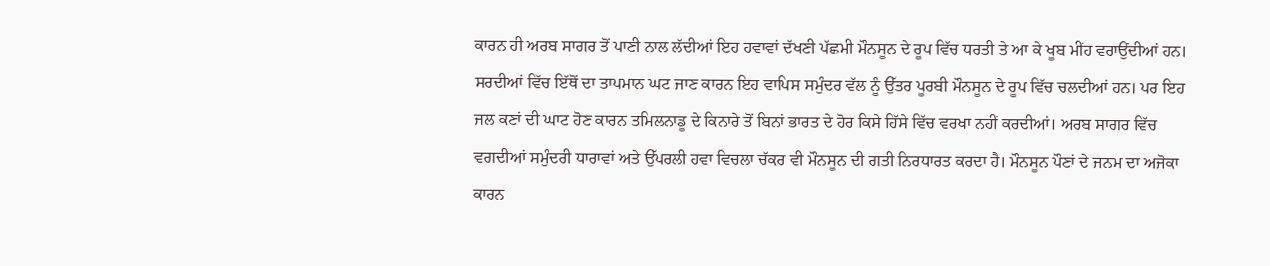ਕਾਰਨ ਹੀ ਅਰਬ ਸਾਗਰ ਤੋਂ ਪਾਣੀ ਨਾਲ ਲੱਦੀਆਂ ਇਹ ਹਵਾਵਾਂ ਦੱਖਣੀ ਪੱਛਮੀ ਮੌਨਸੂਨ ਦੇ ਰੂਪ ਵਿੱਚ ਧਰਤੀ ਤੇ ਆ ਕੇ ਖੂਬ ਮੀਂਹ ਵਰਾਉਂਦੀਆਂ ਹਨ। ਸਰਦੀਆਂ ਵਿੱਚ ਇੱਥੋਂ ਦਾ ਤਾਪਮਾਨ ਘਟ ਜਾਣ ਕਾਰਨ ਇਹ ਵਾਪਿਸ ਸਮੁੰਦਰ ਵੱਲ ਨੂੰ ਉੱਤਰ ਪੂਰਬੀ ਮੌਨਸੂਨ ਦੇ ਰੂਪ ਵਿੱਚ ਚਲਦੀਆਂ ਹਨ। ਪਰ ਇਹ ਜਲ ਕਣਾਂ ਦੀ ਘਾਟ ਹੋਣ ਕਾਰਨ ਤਮਿਲਨਾਡੂ ਦੇ ਕਿਨਾਰੇ ਤੋਂ ਬਿਨਾਂ ਭਾਰਤ ਦੇ ਹੋਰ ਕਿਸੇ ਹਿੱਸੇ ਵਿੱਚ ਵਰਖਾ ਨਹੀਂ ਕਰਦੀਆਂ। ਅਰਬ ਸਾਗਰ ਵਿੱਚ ਵਗਦੀਆਂ ਸਮੁੰਦਰੀ ਧਾਰਾਵਾਂ ਅਤੇ ਉੱਪਰਲੀ ਹਵਾ ਵਿਚਲਾ ਚੱਕਰ ਵੀ ਮੌਨਸੂਨ ਦੀ ਗਤੀ ਨਿਰਧਾਰਤ ਕਰਦਾ ਹੈ। ਮੌਨਸੂਨ ਪੌਣਾਂ ਦੇ ਜਨਮ ਦਾ ਅਜੋਕਾ ਕਾਰਨ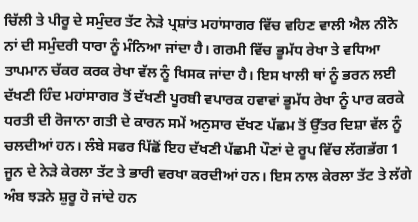ਚਿੱਲੀ ਤੇ ਪੀਰੂ ਦੇ ਸਮੁੰਦਰ ਤੱਟ ਨੇੜੇ ਪ੍ਰਸ਼ਾਂਤ ਮਹਾਂਸਾਗਰ ਵਿੱਚ ਵਹਿਣ ਵਾਲੀ ਐਲ ਨੀਨੋ ਨਾਂ ਦੀ ਸਮੁੰਦਰੀ ਧਾਰਾ ਨੂੰ ਮੰਨਿਆ ਜਾਂਦਾ ਹੈ। ਗਰਮੀ ਵਿੱਚ ਭੂਮੱਧ ਰੇਖਾ ਤੇ ਵਧਿਆ ਤਾਪਮਾਨ ਚੱਕਰ ਕਰਕ ਰੇਖਾ ਵੱਲ ਨੂੰ ਖਿਸਕ ਜਾਂਦਾ ਹੈ। ਇਸ ਖਾਲੀ ਥਾਂ ਨੂੰ ਭਰਨ ਲਈ ਦੱਖਣੀ ਹਿੰਦ ਮਹਾਂਸਾਗਰ ਤੋਂ ਦੱਖਣੀ ਪੂਰਬੀ ਵਪਾਰਕ ਹਵਾਵਾਂ ਭੂਮੱਧ ਰੇਖਾ ਨੂੰ ਪਾਰ ਕਰਕੇ ਧਰਤੀ ਦੀ ਰੋਜਾਨਾ ਗਤੀ ਦੇ ਕਾਰਨ ਸਮੇਂ ਅਨੁਸਾਰ ਦੱਖਣ ਪੱਛਮ ਤੋਂ ਉੱਤਰ ਦਿਸ਼ਾ ਵੱਲ ਨੂੰ ਚਲਦੀਆਂ ਹਨ। ਲੰਬੇ ਸਫਰ ਪਿੱਛੋਂ ਇਹ ਦੱਖਣੀ ਪੱਛਮੀ ਪੌਣਾਂ ਦੇ ਰੂਪ ਵਿੱਚ ਲੱਗਭੱਗ 1 ਜੂਨ ਦੇ ਨੇੜੇ ਕੇਰਲਾ ਤੱਟ ਤੇ ਭਾਰੀ ਵਰਖਾ ਕਰਦੀਆਂ ਹਨ। ਇਸ ਨਾਲ ਕੇਰਲਾ ਤੱਟ ਤੇ ਲੱਗੇ ਅੰਬ ਝੜਨੇ ਸ਼ੁਰੂ ਹੋ ਜਾਂਦੇ ਹਨ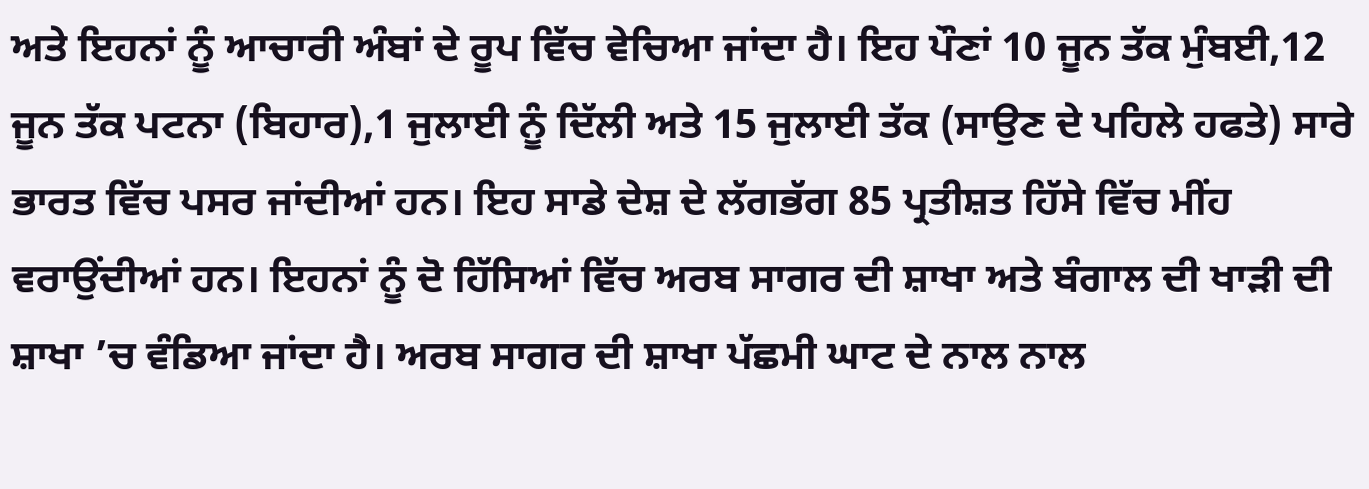ਅਤੇ ਇਹਨਾਂ ਨੂੰ ਆਚਾਰੀ ਅੰਬਾਂ ਦੇ ਰੂਪ ਵਿੱਚ ਵੇਚਿਆ ਜਾਂਦਾ ਹੈ। ਇਹ ਪੌਣਾਂ 10 ਜੂਨ ਤੱਕ ਮੁੰਬਈ,12 ਜੂਨ ਤੱਕ ਪਟਨਾ (ਬਿਹਾਰ),1 ਜੁਲਾਈ ਨੂੰ ਦਿੱਲੀ ਅਤੇ 15 ਜੁਲਾਈ ਤੱਕ (ਸਾਉਣ ਦੇ ਪਹਿਲੇ ਹਫਤੇ) ਸਾਰੇ ਭਾਰਤ ਵਿੱਚ ਪਸਰ ਜਾਂਦੀਆਂ ਹਨ। ਇਹ ਸਾਡੇ ਦੇਸ਼ ਦੇ ਲੱਗਭੱਗ 85 ਪ੍ਰਤੀਸ਼ਤ ਹਿੱਸੇ ਵਿੱਚ ਮੀਂਹ ਵਰਾਉਂਦੀਆਂ ਹਨ। ਇਹਨਾਂ ਨੂੰ ਦੋ ਹਿੱਸਿਆਂ ਵਿੱਚ ਅਰਬ ਸਾਗਰ ਦੀ ਸ਼ਾਖਾ ਅਤੇ ਬੰਗਾਲ ਦੀ ਖਾੜੀ ਦੀ ਸ਼ਾਖਾ ’ਚ ਵੰਡਿਆ ਜਾਂਦਾ ਹੈ। ਅਰਬ ਸਾਗਰ ਦੀ ਸ਼ਾਖਾ ਪੱਛਮੀ ਘਾਟ ਦੇ ਨਾਲ ਨਾਲ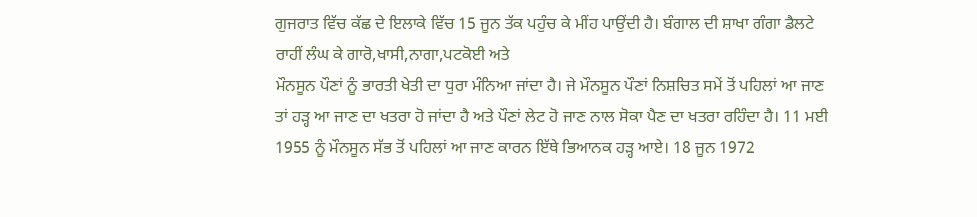ਗੁਜਰਾਤ ਵਿੱਚ ਕੱਛ ਦੇ ਇਲਾਕੇ ਵਿੱਚ 15 ਜੂਨ ਤੱਕ ਪਹੁੰਚ ਕੇ ਮੀਂਹ ਪਾਉਂਦੀ ਹੈ। ਬੰਗਾਲ ਦੀ ਸ਼ਾਖਾ ਗੰਗਾ ਡੈਲਟੇ ਰਾਹੀਂ ਲੰਘ ਕੇ ਗਾਰੋ,ਖਾਸੀ,ਨਾਗਾ,ਪਟਕੋਈ ਅਤੇ
ਮੌਨਸੂਨ ਪੌਣਾਂ ਨੂੰ ਭਾਰਤੀ ਖੇਤੀ ਦਾ ਧੁਰਾ ਮੰਨਿਆ ਜਾਂਦਾ ਹੈ। ਜੇ ਮੌਨਸੂਨ ਪੌਣਾਂ ਨਿਸ਼ਚਿਤ ਸਮੇਂ ਤੋਂ ਪਹਿਲਾਂ ਆ ਜਾਣ ਤਾਂ ਹੜ੍ਹ ਆ ਜਾਣ ਦਾ ਖਤਰਾ ਹੋ ਜਾਂਦਾ ਹੈ ਅਤੇ ਪੌਣਾਂ ਲੇਟ ਹੋ ਜਾਣ ਨਾਲ ਸੋਕਾ ਪੈਣ ਦਾ ਖਤਰਾ ਰਹਿੰਦਾ ਹੈ। 11 ਮਈ 1955 ਨੂੰ ਮੌਨਸੂਨ ਸੱਭ ਤੋਂ ਪਹਿਲਾਂ ਆ ਜਾਣ ਕਾਰਨ ਇੱਥੇ ਭਿਆਨਕ ਹੜ੍ਹ ਆਏ। 18 ਜੂਨ 1972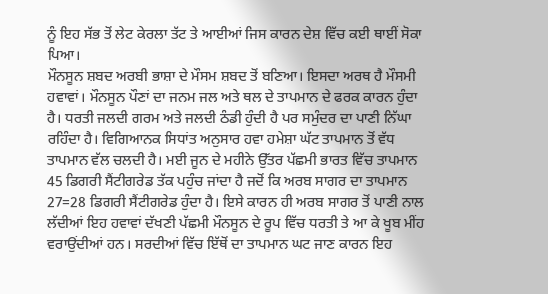ਨੂੰ ਇਹ ਸੱਭ ਤੋਂ ਲੇਟ ਕੇਰਲਾ ਤੱਟ ਤੇ ਆਈਆਂ ਜਿਸ ਕਾਰਨ ਦੇਸ਼ ਵਿੱਚ ਕਈ ਥਾਈਂ ਸੋਕਾ ਪਿਆ।
ਮੌਨਸੂਨ ਸ਼ਬਦ ਅਰਬੀ ਭਾਸ਼ਾ ਦੇ ਮੌਸਮ ਸ਼ਬਦ ਤੋਂ ਬਣਿਆ। ਇਸਦਾ ਅਰਥ ਹੈ ਮੌਸਮੀ ਹਵਾਵਾਂ। ਮੌਨਸੂਨ ਪੌਣਾਂ ਦਾ ਜਨਮ ਜਲ ਅਤੇ ਥਲ ਦੇ ਤਾਪਮਾਨ ਦੇ ਫਰਕ ਕਾਰਨ ਹੁੰਦਾ ਹੈ। ਧਰਤੀ ਜਲਦੀ ਗਰਮ ਅਤੇ ਜਲਦੀ ਠੰਡੀ ਹੁੰਦੀ ਹੈ ਪਰ ਸਮੁੰਦਰ ਦਾ ਪਾਣੀ ਨਿੱਘਾ ਰਹਿੰਦਾ ਹੈ। ਵਿਗਿਆਨਕ ਸਿਧਾਂਤ ਅਨੁਸਾਰ ਹਵਾ ਹਮੇਸ਼ਾ ਘੱਟ ਤਾਪਮਾਨ ਤੋਂ ਵੱਧ ਤਾਪਮਾਨ ਵੱਲ ਚਲਦੀ ਹੈ। ਮਈ ਜੂਨ ਦੇ ਮਹੀਨੇ ਉੱਤਰ ਪੱਛਮੀ ਭਾਰਤ ਵਿੱਚ ਤਾਪਮਾਨ 45 ਡਿਗਰੀ ਸੈਂਟੀਗਰੇਡ ਤੱਕ ਪਹੁੰਚ ਜਾਂਦਾ ਹੈ ਜਦੋਂ ਕਿ ਅਰਬ ਸਾਗਰ ਦਾ ਤਾਪਮਾਨ 27=28 ਡਿਗਰੀ ਸੈਂਟੀਗਰੇਡ ਹੁੰਦਾ ਹੈ। ਇਸੇ ਕਾਰਨ ਹੀ ਅਰਬ ਸਾਗਰ ਤੋਂ ਪਾਣੀ ਨਾਲ ਲੱਦੀਆਂ ਇਹ ਹਵਾਵਾਂ ਦੱਖਣੀ ਪੱਛਮੀ ਮੌਨਸੂਨ ਦੇ ਰੂਪ ਵਿੱਚ ਧਰਤੀ ਤੇ ਆ ਕੇ ਖੂਬ ਮੀਂਹ ਵਰਾਉਂਦੀਆਂ ਹਨ। ਸਰਦੀਆਂ ਵਿੱਚ ਇੱਥੋਂ ਦਾ ਤਾਪਮਾਨ ਘਟ ਜਾਣ ਕਾਰਨ ਇਹ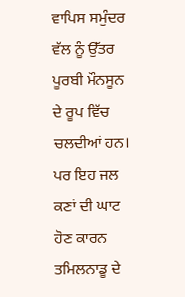ਵਾਪਿਸ ਸਮੁੰਦਰ ਵੱਲ ਨੂੰ ਉੱਤਰ ਪੂਰਬੀ ਮੌਨਸੂਨ ਦੇ ਰੂਪ ਵਿੱਚ ਚਲਦੀਆਂ ਹਨ। ਪਰ ਇਹ ਜਲ ਕਣਾਂ ਦੀ ਘਾਟ ਹੋਣ ਕਾਰਨ ਤਮਿਲਨਾਡੂ ਦੇ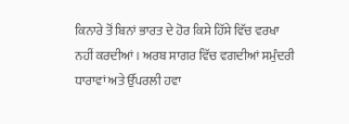ਕਿਨਾਰੇ ਤੋਂ ਬਿਨਾਂ ਭਾਰਤ ਦੇ ਹੋਰ ਕਿਸੇ ਹਿੱਸੇ ਵਿੱਚ ਵਰਖਾ ਨਹੀਂ ਕਰਦੀਆਂ। ਅਰਬ ਸਾਗਰ ਵਿੱਚ ਵਗਦੀਆਂ ਸਮੁੰਦਰੀ ਧਾਰਾਵਾਂ ਅਤੇ ਉੱਪਰਲੀ ਹਵਾ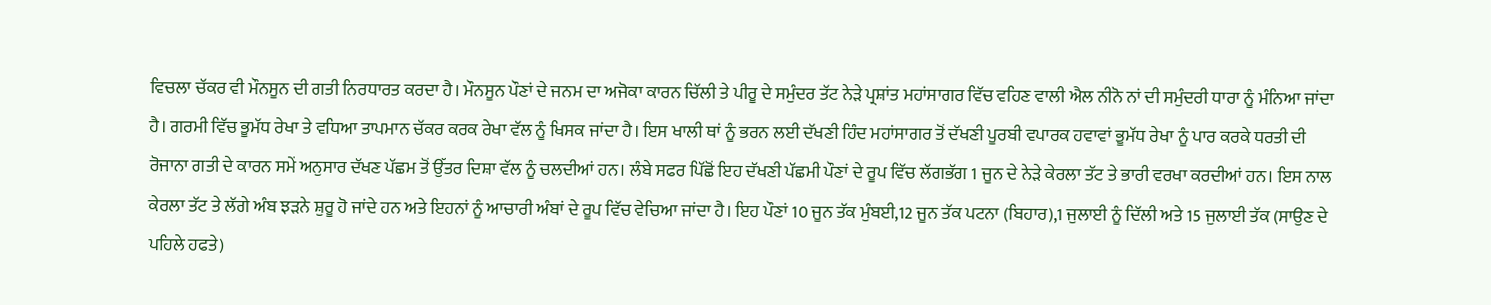ਵਿਚਲਾ ਚੱਕਰ ਵੀ ਮੌਨਸੂਨ ਦੀ ਗਤੀ ਨਿਰਧਾਰਤ ਕਰਦਾ ਹੈ। ਮੌਨਸੂਨ ਪੌਣਾਂ ਦੇ ਜਨਮ ਦਾ ਅਜੋਕਾ ਕਾਰਨ ਚਿੱਲੀ ਤੇ ਪੀਰੂ ਦੇ ਸਮੁੰਦਰ ਤੱਟ ਨੇੜੇ ਪ੍ਰਸ਼ਾਂਤ ਮਹਾਂਸਾਗਰ ਵਿੱਚ ਵਹਿਣ ਵਾਲੀ ਐਲ ਨੀਨੋ ਨਾਂ ਦੀ ਸਮੁੰਦਰੀ ਧਾਰਾ ਨੂੰ ਮੰਨਿਆ ਜਾਂਦਾ ਹੈ। ਗਰਮੀ ਵਿੱਚ ਭੂਮੱਧ ਰੇਖਾ ਤੇ ਵਧਿਆ ਤਾਪਮਾਨ ਚੱਕਰ ਕਰਕ ਰੇਖਾ ਵੱਲ ਨੂੰ ਖਿਸਕ ਜਾਂਦਾ ਹੈ। ਇਸ ਖਾਲੀ ਥਾਂ ਨੂੰ ਭਰਨ ਲਈ ਦੱਖਣੀ ਹਿੰਦ ਮਹਾਂਸਾਗਰ ਤੋਂ ਦੱਖਣੀ ਪੂਰਬੀ ਵਪਾਰਕ ਹਵਾਵਾਂ ਭੂਮੱਧ ਰੇਖਾ ਨੂੰ ਪਾਰ ਕਰਕੇ ਧਰਤੀ ਦੀ ਰੋਜਾਨਾ ਗਤੀ ਦੇ ਕਾਰਨ ਸਮੇਂ ਅਨੁਸਾਰ ਦੱਖਣ ਪੱਛਮ ਤੋਂ ਉੱਤਰ ਦਿਸ਼ਾ ਵੱਲ ਨੂੰ ਚਲਦੀਆਂ ਹਨ। ਲੰਬੇ ਸਫਰ ਪਿੱਛੋਂ ਇਹ ਦੱਖਣੀ ਪੱਛਮੀ ਪੌਣਾਂ ਦੇ ਰੂਪ ਵਿੱਚ ਲੱਗਭੱਗ 1 ਜੂਨ ਦੇ ਨੇੜੇ ਕੇਰਲਾ ਤੱਟ ਤੇ ਭਾਰੀ ਵਰਖਾ ਕਰਦੀਆਂ ਹਨ। ਇਸ ਨਾਲ ਕੇਰਲਾ ਤੱਟ ਤੇ ਲੱਗੇ ਅੰਬ ਝੜਨੇ ਸ਼ੁਰੂ ਹੋ ਜਾਂਦੇ ਹਨ ਅਤੇ ਇਹਨਾਂ ਨੂੰ ਆਚਾਰੀ ਅੰਬਾਂ ਦੇ ਰੂਪ ਵਿੱਚ ਵੇਚਿਆ ਜਾਂਦਾ ਹੈ। ਇਹ ਪੌਣਾਂ 10 ਜੂਨ ਤੱਕ ਮੁੰਬਈ,12 ਜੂਨ ਤੱਕ ਪਟਨਾ (ਬਿਹਾਰ),1 ਜੁਲਾਈ ਨੂੰ ਦਿੱਲੀ ਅਤੇ 15 ਜੁਲਾਈ ਤੱਕ (ਸਾਉਣ ਦੇ ਪਹਿਲੇ ਹਫਤੇ)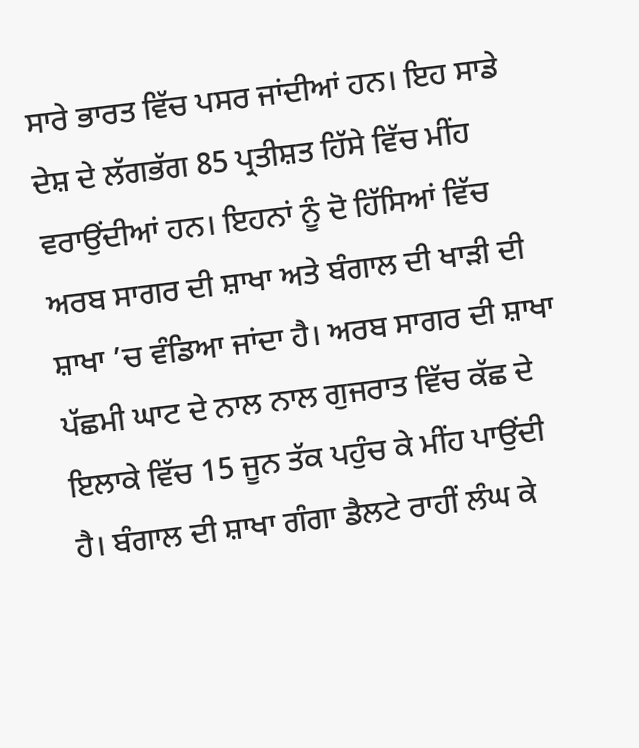ਸਾਰੇ ਭਾਰਤ ਵਿੱਚ ਪਸਰ ਜਾਂਦੀਆਂ ਹਨ। ਇਹ ਸਾਡੇ ਦੇਸ਼ ਦੇ ਲੱਗਭੱਗ 85 ਪ੍ਰਤੀਸ਼ਤ ਹਿੱਸੇ ਵਿੱਚ ਮੀਂਹ ਵਰਾਉਂਦੀਆਂ ਹਨ। ਇਹਨਾਂ ਨੂੰ ਦੋ ਹਿੱਸਿਆਂ ਵਿੱਚ ਅਰਬ ਸਾਗਰ ਦੀ ਸ਼ਾਖਾ ਅਤੇ ਬੰਗਾਲ ਦੀ ਖਾੜੀ ਦੀ ਸ਼ਾਖਾ ’ਚ ਵੰਡਿਆ ਜਾਂਦਾ ਹੈ। ਅਰਬ ਸਾਗਰ ਦੀ ਸ਼ਾਖਾ ਪੱਛਮੀ ਘਾਟ ਦੇ ਨਾਲ ਨਾਲ ਗੁਜਰਾਤ ਵਿੱਚ ਕੱਛ ਦੇ ਇਲਾਕੇ ਵਿੱਚ 15 ਜੂਨ ਤੱਕ ਪਹੁੰਚ ਕੇ ਮੀਂਹ ਪਾਉਂਦੀ ਹੈ। ਬੰਗਾਲ ਦੀ ਸ਼ਾਖਾ ਗੰਗਾ ਡੈਲਟੇ ਰਾਹੀਂ ਲੰਘ ਕੇ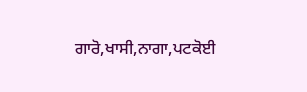ਗਾਰੋ,ਖਾਸੀ,ਨਾਗਾ,ਪਟਕੋਈ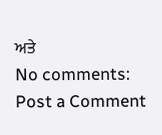ਅਤੇ
No comments:
Post a Comment